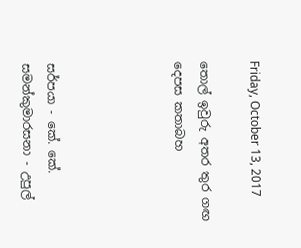Friday, October 13, 2017

තොල් ඉවුරු අතර තුර ගඟ දෙපස කතාබහ




සර්පයා - කේ. කේ. සමන්කුමාරසනා - උපුල්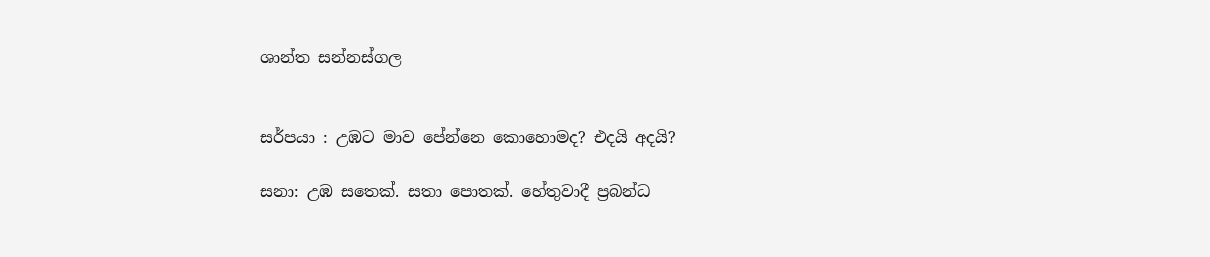ශාන්ත සන්නස්ගල


සර්පයා : උඹට මාව පේන්නෙ කොහොමද? එදයි අදයි?

සනා: උඹ සතෙක්. සතා පොතක්. හේතුවාදී ප්‍රබන්ධ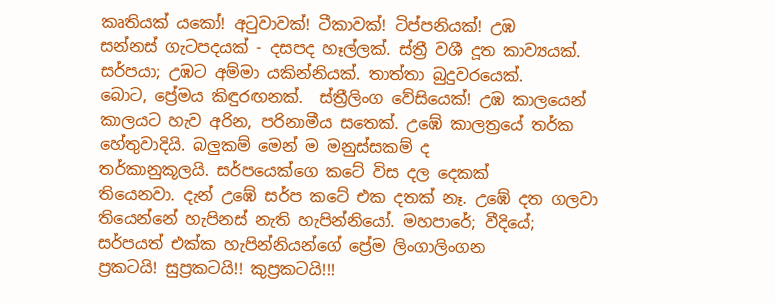කෘතියක් යකෝ! අටුවාවක්! ටීකාවක්! ටිප්පනියක්! උඹ
සන්නස් ගැටපදයක් - දසපද හෑල්ලක්. ස්ත්‍රී වශී දූත කාව්‍යයක්.
සර්පයා; උඹට අම්මා යකින්නියක්. තාත්තා බුදුවරයෙක්.
බොට, ප්‍රේමය කිඳුරඟනක්.  ස්ත්‍රීලිංග වේසියෙක්! උඹ කාලයෙන් කාලයට හැව අරින, පරිනාමීය සතෙක්. උඹේ කාලත්‍රයේ තර්ක හේතුවාදියි. බලුකම් මෙන් ම මනුස්සකම් ද
තර්කානුකූලයි. සර්පයෙක්ගෙ කටේ විස දල දෙකක්
තියෙනවා. දැන් උඹේ සර්ප කටේ එක දතක් නෑ. උඹේ දත ගලවා තියෙන්නේ හැපිනස් නැති හැපින්නියෝ. මහපාරේ; වීදියේ;
සර්පයත් එක්ක හැපින්නියන්ගේ ප්‍රේම ලිංගාලිංගන
ප්‍රකටයි! සුප්‍රකටයි!! කුප්‍රකටයි!!!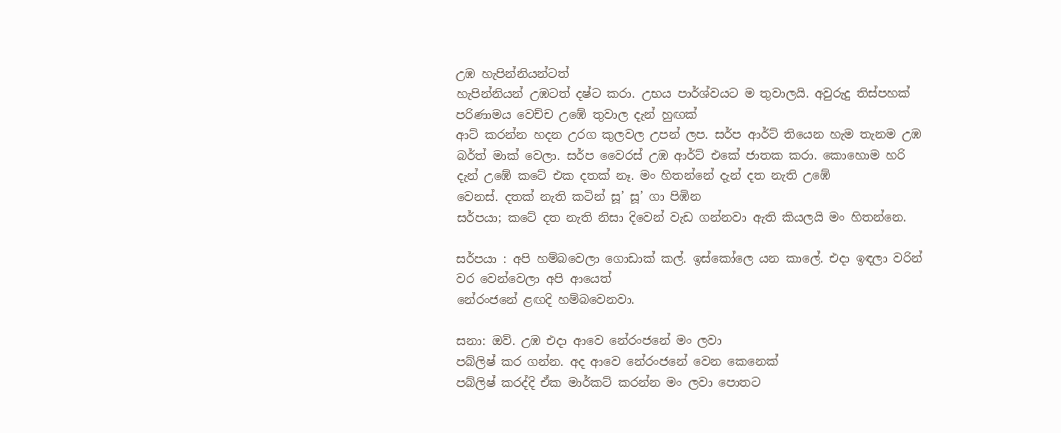උඹ හැපින්නියන්ටත්
හැපින්නියන් උඹටත් දෂ්ට කරා. උභය පාර්ශ්වයට ම තුවාලයි. අවුරුදු තිස්පහක් පරිණාමය වෙච්ච උඹේ තුවාල දැන් හුඟක්
ආට් කරන්න හදන උරග කුලවල උපන් ලප. සර්ප ආර්ට් තියෙන හැම තැනම උඹ බර්ත් මාක් වෙලා. සර්ප වෛරස් උඹ ආර්ට් එකේ ජාතක කරා. කොහොම හරි දැන් උඹේ කටේ එක දතක් නෑ. මං හිතන්නේ දැන් දත නැති උඹේ
වෙනස්. දතක් නැති කටින් සූ’ සූ’ ගා පිඹින
සර්පයා; කටේ දත නැති නිසා දිවෙන් වැඩ ගන්නවා ඇති කියලයි මං හිතන්නෙ.

සර්පයා : අපි හම්බවෙලා ගොඩාක් කල්. ඉස්කෝලෙ යන කාලේ. එදා ඉඳලා වරින් වර වෙන්වෙලා අපි ආයෙත්
නේරංජනේ ළඟදි හම්බවෙනවා.

සනා: ඔව්. උඹ එදා ආවෙ නේරංජනේ මං ලවා
පබ්ලිෂ් කර ගන්න. අද ආවෙ නේරංජනේ වෙන කෙනෙක්
පබ්ලිෂ් කරද්දි ඒක මාර්කට් කරන්න මං ලවා පොතට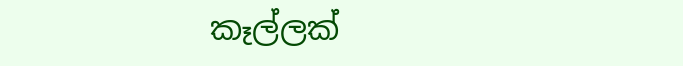කෑල්ලක්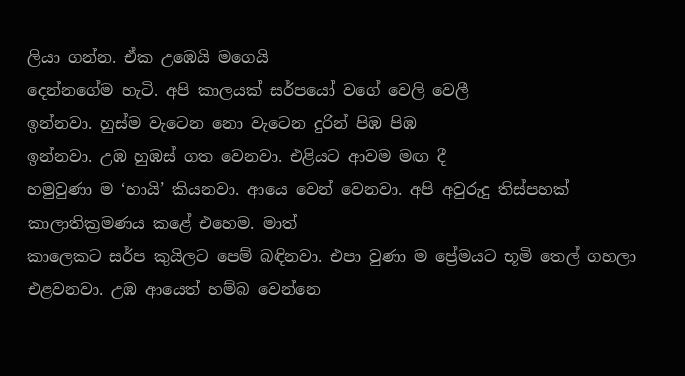ලියා ගන්න. ඒක උඹෙයි මගෙයි
දෙන්නගේම හැටි. අපි කාලයක් සර්පයෝ වගේ වෙලි වෙලී
ඉන්නවා. හුස්ම වැටෙන නො වැටෙන දුරින් පිඹ පිඹ
ඉන්නවා. උඹ හුඹස් ගත වෙනවා. එළියට ආවම මඟ දී
හමුවුණා ම ‘හායි’ කියනවා. ආයෙ වෙන් වෙනවා. අපි අවුරුදු තිස්පහක් කාලාතික්‍රමණය කළේ එහෙම. මාත්
කාලෙකට සර්ප කුයිලට පෙම් බඳිනවා. එපා වුණා ම ප්‍රේමයට භූමි තෙල් ගහලා එළවනවා. උඹ ආයෙත් හම්බ වෙන්නෙ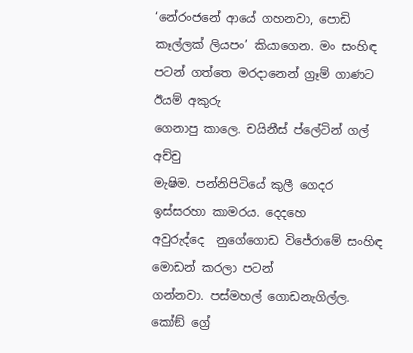‘නේරංජනේ ආයේ ගහනවා, පොඩි කෑල්ලක් ලියපං’ කියාගෙන. මං සංහිඳ පටන් ගත්තෙ මරදානෙන් ග්‍රෑම් ගාණට ඊයම් අකුරු
ගෙනාපු කාලෙ. චයිනීස් ප්ලේටින් ගල් අච්චු
මැෂිම. පන්නිපිටියේ කුලී ගෙදර ඉස්සරහා කාමරය. දෙදහෙ
අවුරුද්දෙ  නුගේගොඩ විජේරාමේ සංහිඳ මොඩන් කරලා පටන්
ගන්නවා. පස්මහල් ගොඩනැගිල්ල. කෝඞ් ග්‍රේ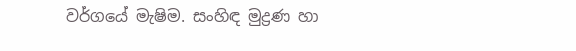වර්ගයේ මැෂිම. සංහිඳ මුද්‍රණ හා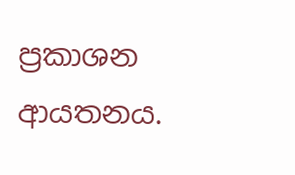ප්‍රකාශන ආයතනය.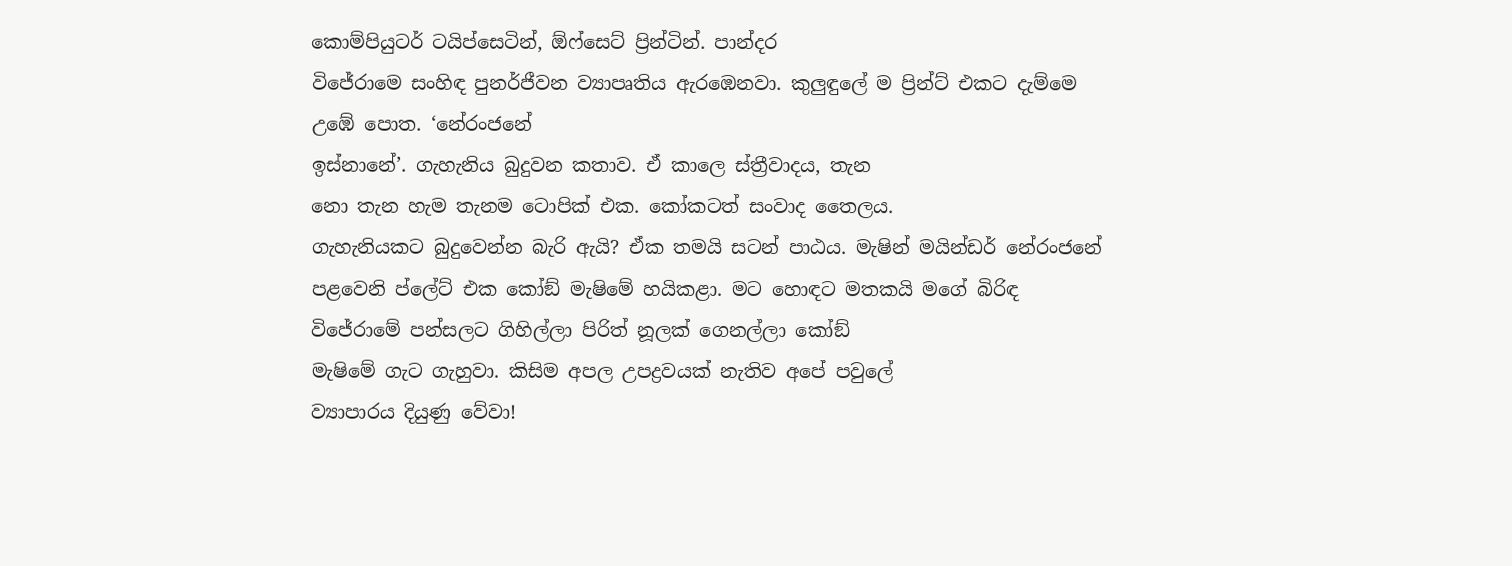කොම්පියුටර් ටයිප්සෙටින්, ඕෆ්සෙට් ප්‍රින්ටින්. පාන්දර
විජේරාමෙ සංහිඳ පුනර්ජීවන ව්‍යාපෘතිය ඇරඹෙනවා. කුලුඳුලේ ම ප්‍රින්ට් එකට දැම්මෙ උඹේ පොත. ‘නේරංජනේ
ඉස්නානේ’. ගැහැනිය බුදුවන කතාව. ඒ කාලෙ ස්ත්‍රීවාදය, තැන
නො තැන හැම තැනම ටොපික් එක. කෝකටත් සංවාද තෛලය.
ගැහැනියකට බුදුවෙන්න බැරි ඇයි? ඒක තමයි සටන් පාඨය. මැෂින් මයින්ඩර් නේරංජනේ පළවෙනි ප්ලේට් එක කෝඞ් මැෂිමේ හයිකළා. මට හොඳට මතකයි මගේ බිරිඳ
විජේරාමේ පන්සලට ගිහිල්ලා පිරිත් නූලක් ගෙනල්ලා කෝඞ්
මැෂිමේ ගැට ගැහුවා. කිසිම අපල උපද්‍රවයක් නැතිව අපේ පවුලේ
ව්‍යාපාරය දියුණු වේවා!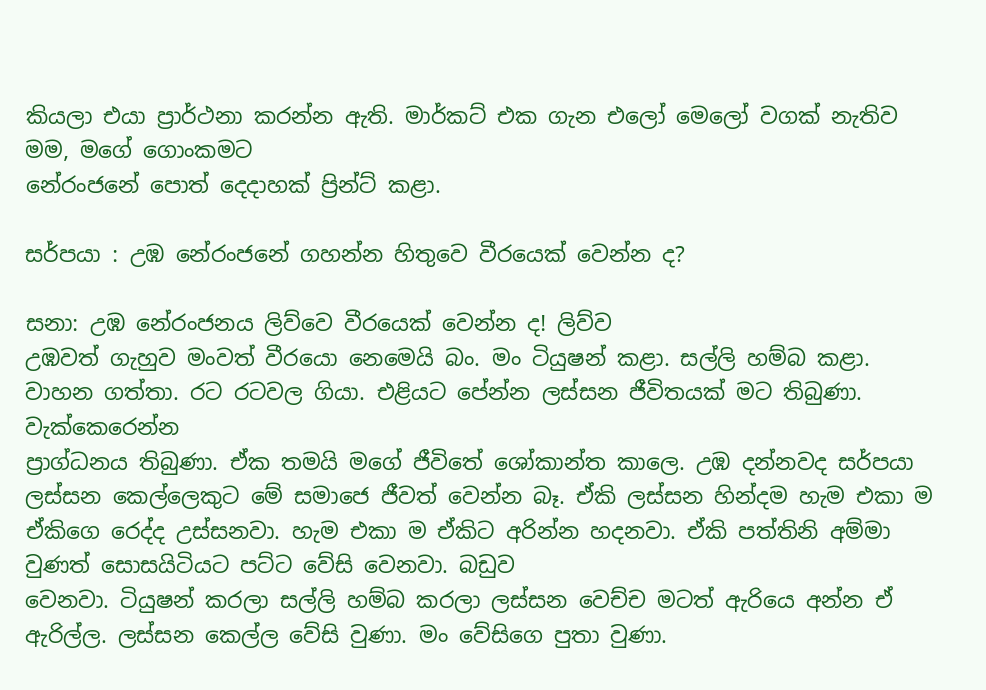කියලා එයා ප්‍රාර්ථනා කරන්න ඇති. මාර්කට් එක ගැන එලෝ මෙලෝ වගක් නැතිව මම, මගේ ගොංකමට
නේරංජනේ පොත් දෙදාහක් ප්‍රින්ට් කළා.

සර්පයා : උඹ නේරංජනේ ගහන්න හිතුවෙ වීරයෙක් වෙන්න ද?

සනා: උඹ නේරංජනය ලිව්වෙ වීරයෙක් වෙන්න ද! ලිව්ව
උඹවත් ගැහුව මංවත් වීරයො නෙමෙයි බං. මං ටියුෂන් කළා. සල්ලි හම්බ කළා. වාහන ගත්තා. රට රටවල ගියා. එළියට පේන්න ලස්සන ජීවිතයක් මට තිබුණා. වැක්කෙරෙන්න
ප්‍රාග්ධනය තිබුණා. ඒක තමයි මගේ ජීවිතේ ශෝකාන්ත කාලෙ. උඹ දන්නවද සර්පයා ලස්සන කෙල්ලෙකුට මේ සමාජෙ ජීවත් වෙන්න බෑ. ඒකි ලස්සන හින්දම හැම එකා ම ඒකිගෙ රෙද්ද උස්සනවා. හැම එකා ම ඒකිට අරින්න හදනවා. ඒකි පත්තිනි අම්මා වුණත් සොසයිටියට පට්ට වේසි වෙනවා. බඩුව
වෙනවා. ටියුෂන් කරලා සල්ලි හම්බ කරලා ලස්සන වෙච්ච මටත් ඇරියෙ අන්න ඒ ඇරිල්ල. ලස්සන කෙල්ල වේසි වුණා. මං වේසිගෙ පුතා වුණා.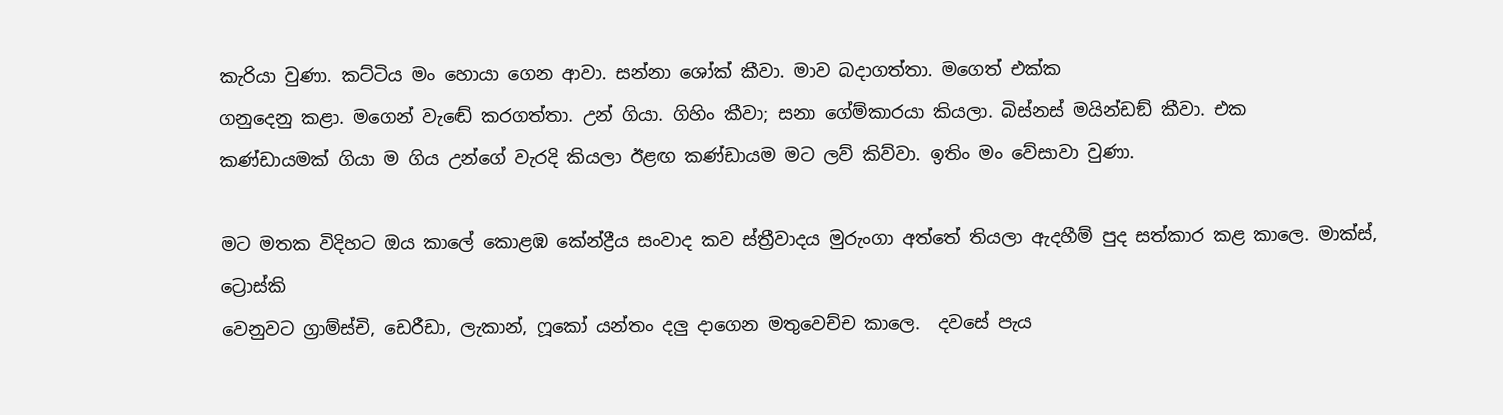කැරියා වුණා. කට්ටිය මං හොයා ගෙන ආවා. සන්නා ශෝක් කීවා. මාව බදාගත්තා. මගෙත් එක්ක
ගනුදෙනු කළා. මගෙන් වැඬේ කරගත්තා. උන් ගියා. ගිහිං කීවා; සනා ගේම්කාරයා කියලා. බිස්නස් මයින්ඩඞ් කීවා. එක
කණ්ඩායමක් ගියා ම ගිය උන්ගේ වැරදි කියලා ඊළඟ කණ්ඩායම මට ලව් කිව්වා. ඉතිං මං වේසාවා වුණා.

මට මතක විදිහට ඔය කාලේ කොළඹ කේන්ද්‍රීය සංවාද කව ස්ත්‍රීවාදය මුරුංගා අත්තේ තියලා ඇදහීම් පුද සත්කාර කළ කාලෙ. මාක්ස්, ට්‍රොස්කි
වෙනුවට ග්‍රාම්ස්චි, ඩෙරීඩා, ලැකාන්, ෆූකෝ යන්තං දලු දාගෙන මතුවෙච්ච කාලෙ.  දවසේ පැය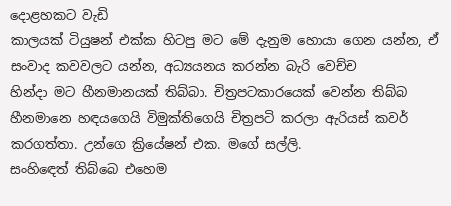දොළහකට වැඩි
කාලයක් ටියුෂන් එක්ක හිටපු මට මේ දැනුම හොයා ගෙන යන්න, ඒ සංවාද කවවලට යන්න, අධ්‍යයනය කරන්න බැරි වෙච්ච
හින්දා මට හීනමානයක් තිබ්බා. චිත්‍රපටකාරයෙක් වෙන්න තිබ්බ හීනමානෙ හඳයගෙයි විමුක්තිගෙයි චිත්‍රපටි කරලා ඇරියස් කවර් කරගත්තා. උන්ගෙ ක්‍රියේෂන් එක. මගේ සල්ලි.
සංහිඳෙත් තිබ්බෙ එහෙම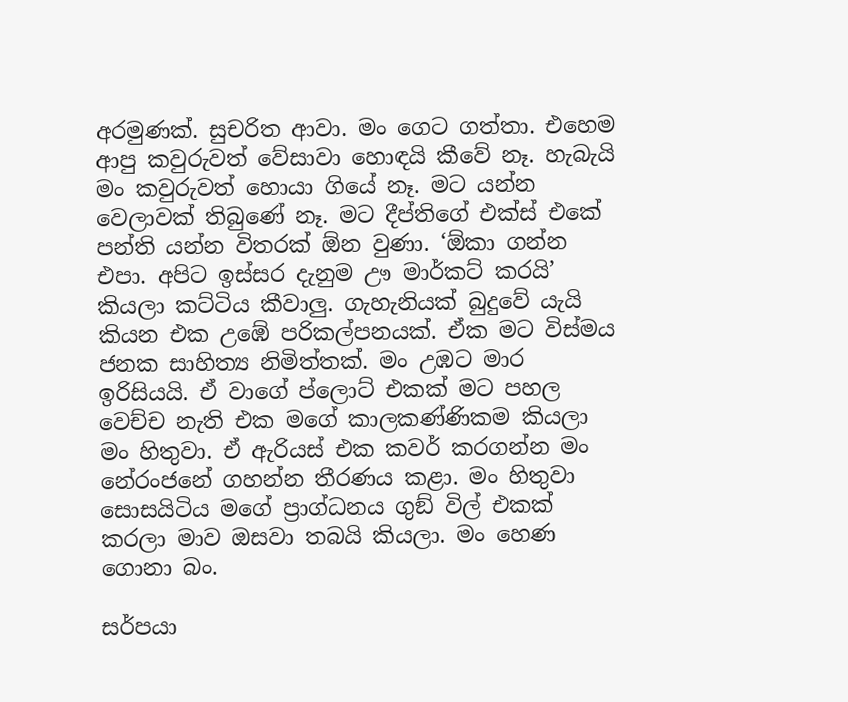අරමුණක්. සුචරිත ආවා. මං ගෙට ගත්තා. එහෙම ආපු කවුරුවත් වේසාවා හොඳයි කීවේ නෑ. හැබැයි මං කවුරුවත් හොයා ගියේ නෑ. මට යන්න වෙලාවක් තිබුණේ නෑ. මට දීප්තිගේ එක්ස් එකේ පන්ති යන්න විතරක් ඕන වුණා. ‘ඕකා ගන්න එපා. අපිට ඉස්සර දැනුම ඌ මාර්කට් කරයි’ කියලා කට්ටිය කීවාලු. ගැහැනියක් බුදුවේ යැයි කියන එක උඹේ පරිකල්පනයක්. ඒක මට විස්මය ජනක සාහිත්‍ය නිමිත්තක්. මං උඹට මාර ඉරිසියයි. ඒ වාගේ ප්ලොට් එකක් මට පහල වෙච්ච නැති එක මගේ කාලකණ්ණිකම කියලා මං හිතුවා. ඒ ඇරියස් එක කවර් කරගන්න මං නේරංජනේ ගහන්න තීරණය කළා. මං හිතුවා සොසයිටිය මගේ ප්‍රාග්ධනය ගුඞ් විල් එකක් කරලා මාව ඔසවා තබයි කියලා. මං හෙණ ගොනා බං.

සර්පයා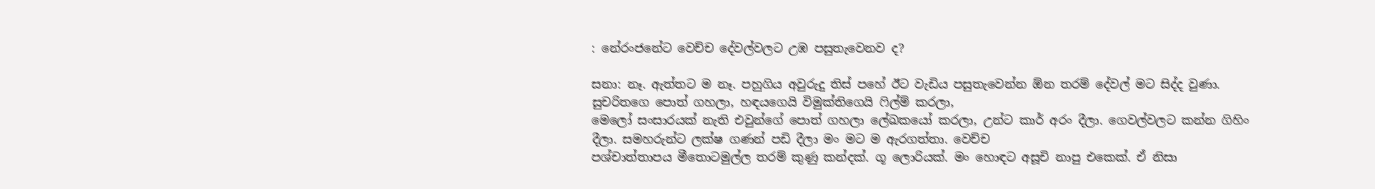: නේරංජනේට වෙච්ච දේවල්වලට උඹ පසුතැවෙනව ද?

සනා: නෑ. ඇත්තට ම නෑ. පහුගිය අවුරුදු තිස් පහේ ඊට වැඩිය පසුතැවෙන්න ඕන තරම් දේවල් මට සිද්ද වුණා. සුචරිතගෙ පොත් ගහලා, හඳයගෙයි විමුක්තිගෙයි ෆිල්ම් කරලා,
මෙලෝ සංසාරයක් නැති එවුන්ගේ පොත් ගහලා ලේඛකයෝ කරලා, උන්ට කාර් අරං දීලා. ගෙවල්වලට කන්න ගිහිං දීලා. සමහරුන්ට ලක්ෂ ගණන් පඩි දීලා මං මට ම ඇරගත්තා. වෙච්ච
පශ්චාත්තාපය මීතොටමුල්ල තරම් කුණු කන්දක්. ගූ ලොරියක්. මං හොඳට අසූචි නාපු එකෙක්. ඒ නිසා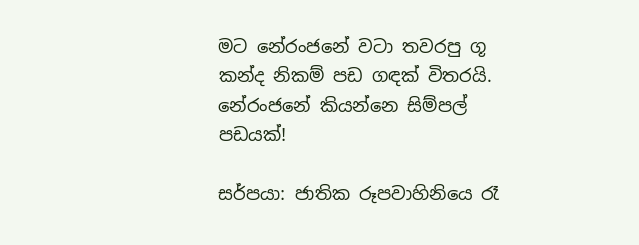මට නේරංජනේ වටා තවරපු ගූ කන්ද නිකම් පඩ ගඳක් විතරයි. නේරංජනේ කියන්නෙ සිම්පල් පඩයක්!

සර්පයා: ජාතික රූපවාහිනියෙ රෑ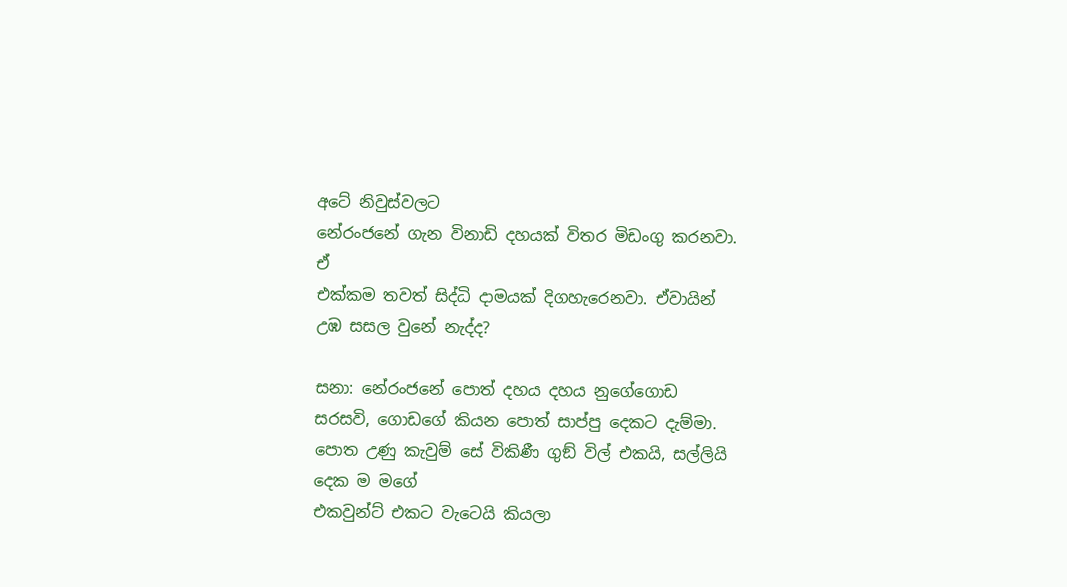අටේ නිවුස්වලට
නේරංජනේ ගැන විනාඩි දහයක් විතර මිඩංගු කරනවා. ඒ
එක්කම තවත් සිද්ධි දාමයක් දිගහැරෙනවා. ඒවායින් උඹ සසල වුනේ නැද්ද?

සනා: නේරංජනේ පොත් දහය දහය නුගේගොඩ සරසවි, ගොඩගේ කියන පොත් සාප්පු දෙකට දැම්මා. පොත උණු කැවුම් සේ විකිණී ගුඞ් විල් එකයි, සල්ලියි දෙක ම මගේ
එකවුන්ට් එකට වැටෙයි කියලා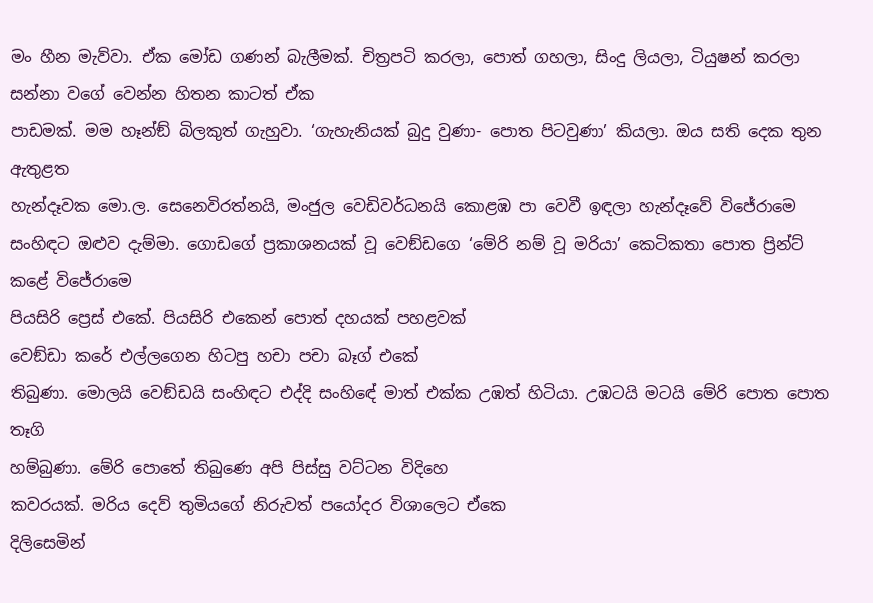මං හීන මැව්වා. ඒක මෝඩ ගණන් බැලීමක්. චිත්‍රපටි කරලා, පොත් ගහලා, සිංදු ලියලා, ටියුෂන් කරලා සන්නා වගේ වෙන්න හිතන කාටත් ඒක
පාඩමක්. මම හෑන්ඞ් බිලකුත් ගැහුවා. ‘ගැහැනියක් බුදු වුණා- පොත පිටවුණා’ කියලා. ඔය සති දෙක තුන ඇතුළත
හැන්දෑවක මො.ල. සෙනෙවිරත්නයි, මංජුල වෙඩිවර්ධනයි කොළඹ පා වෙවී ඉඳලා හැන්දෑවේ විජේරාමෙ සංහිඳට ඔළුව දැම්මා. ගොඩගේ ප්‍රකාශනයක් වූ වෙඞ්ඩගෙ ‘මේරි නම් වූ මරියා’ කෙටිකතා පොත ප්‍රින්ට් කළේ විජේරාමෙ
පියසිරි ප්‍රෙස් එකේ. පියසිරි එකෙන් පොත් දහයක් පහළවක්
වෙඞ්ඩා කරේ එල්ලගෙන හිටපු හචා පචා බෑග් එකේ
තිබුණා. මොලයි වෙඞ්ඩයි සංහිඳට එද්දි සංහිඳේ මාත් එක්ක උඹත් හිටියා. උඹටයි මටයි මේරි පොත පොත තෑගි
හම්බුණා. මේරි පොතේ තිබුණෙ අපි පිස්සු වට්ටන විදිහෙ
කවරයක්. මරිය දෙව් තුමියගේ නිරුවත් පයෝදර විශාලෙට ඒකෙ
දිලිසෙමින්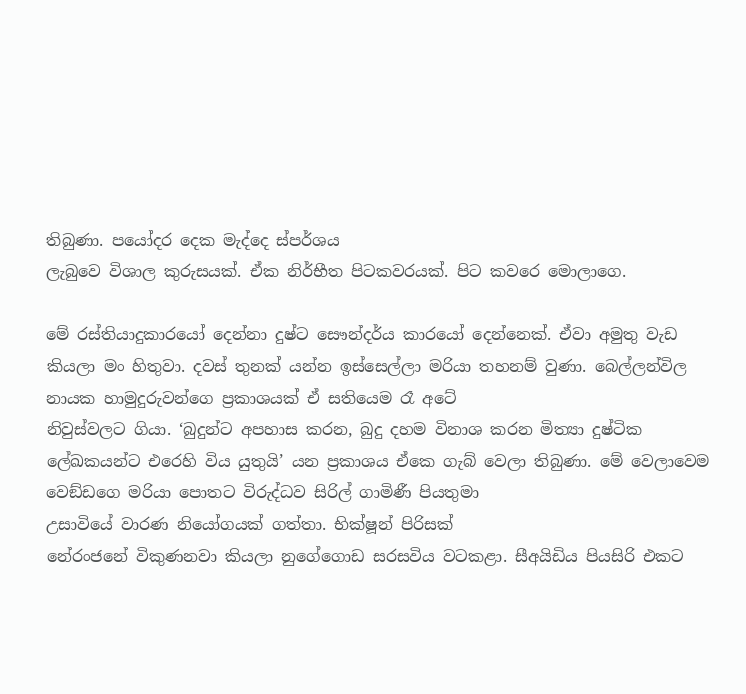තිබුණා. පයෝදර දෙක මැද්දෙ ස්පර්ශය
ලැබුවෙ විශාල කුරුසයක්. ඒක නිර්භීත පිටකවරයක්. පිට කවරෙ මොලාගෙ.

මේ රස්තියාදුකාරයෝ දෙන්නා දුෂ්ට සෞන්දර්ය කාරයෝ දෙන්නෙක්. ඒවා අමුතු වැඩ කියලා මං හිතුවා. දවස් තුනක් යන්න ඉස්සෙල්ලා මරියා තහනම් වුණා. බෙල්ලන්විල නායක හාමුදුරුවන්ගෙ ප්‍රකාශයක් ඒ සතියෙම රෑ අටේ
නිවුස්වලට ගියා. ‘බුදුන්ට අපහාස කරන, බුදු දහම විනාශ කරන මිත්‍යා දුෂ්ටික ලේඛකයන්ට එරෙහි විය යුතුයි’ යන ප්‍රකාශය ඒකෙ ගැබ් වෙලා තිබුණා. මේ වෙලාවෙම වෙඞ්ඩගෙ මරියා පොතට විරුද්ධව සිරිල් ගාමිණී පියතුමා
උසාවියේ වාරණ නියෝගයක් ගත්තා. භික්ෂූන් පිරිසක්
නේරංජනේ විකුණනවා කියලා නුගේගොඩ සරසවිය වටකළා. සීඅයිඩිය පියසිරි එකට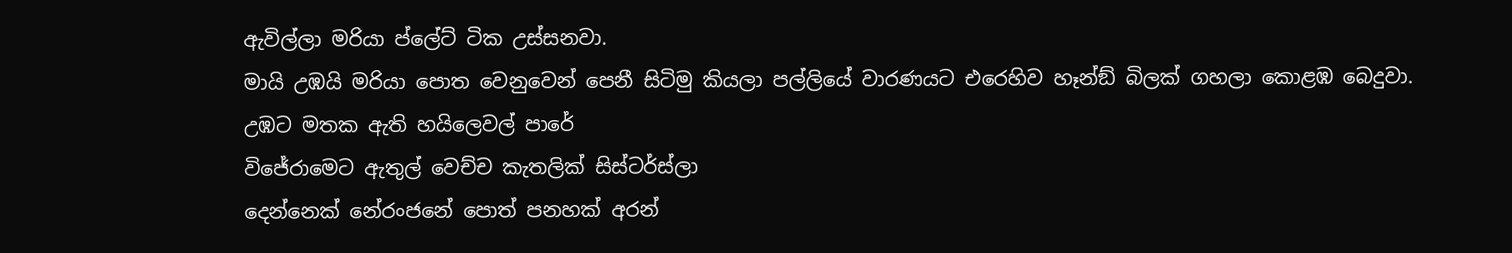ඇවිල්ලා මරියා ප්ලේට් ටික උස්සනවා.
මායි උඹයි මරියා පොත වෙනුවෙන් පෙනී සිටිමු කියලා පල්ලියේ වාරණයට එරෙහිව හෑන්ඞ් බිලක් ගහලා කොළඹ බෙදුවා. උඹට මතක ඇති හයිලෙවල් පාරේ
විජේරාමෙට ඇතුල් වෙච්ච කැතලික් සිස්ටර්ස්ලා
දෙන්නෙක් නේරංජනේ පොත් පනහක් අරන්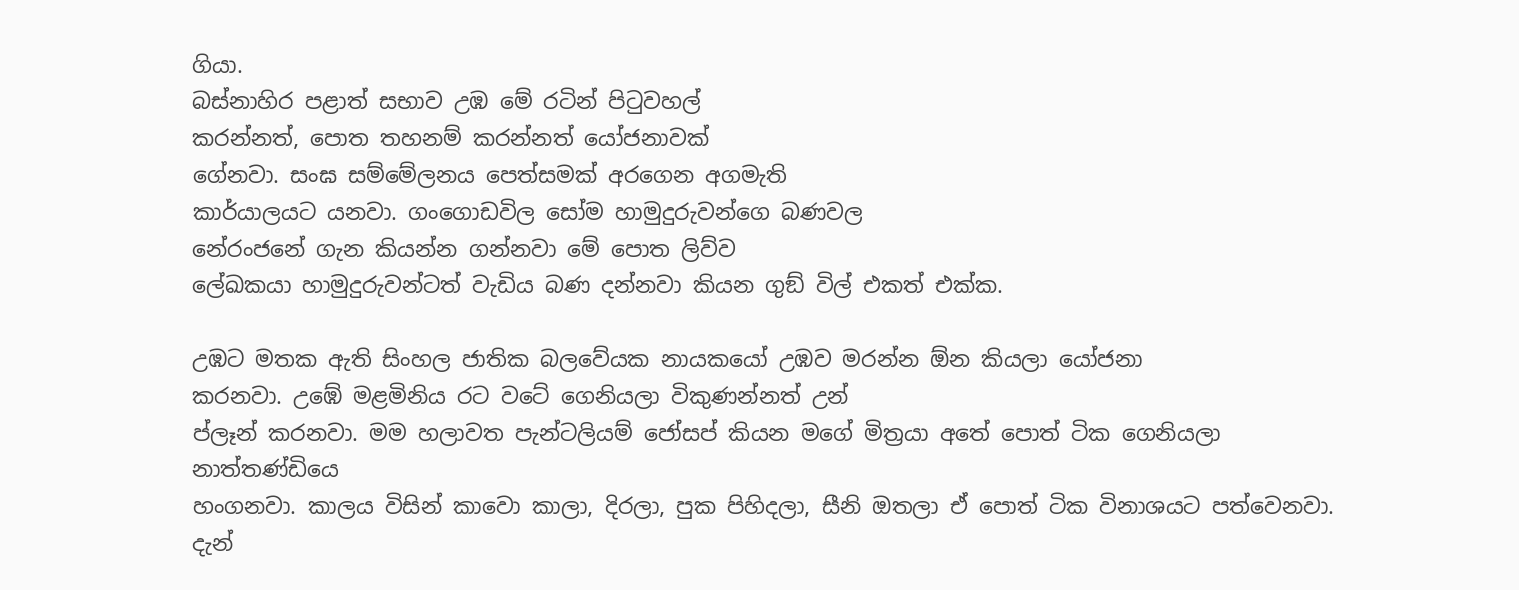ගියා.
බස්නාහිර පළාත් සභාව උඹ මේ රටින් පිටුවහල්
කරන්නත්, පොත තහනම් කරන්නත් යෝජනාවක්
ගේනවා. සංඝ සම්මේලනය පෙත්සමක් අරගෙන අගමැති
කාර්යාලයට යනවා. ගංගොඩවිල සෝම හාමුදුරුවන්ගෙ බණවල
නේරංජනේ ගැන කියන්න ගන්නවා මේ පොත ලිව්ව
ලේඛකයා හාමුදුරුවන්ටත් වැඩිය බණ දන්නවා කියන ගුඞ් විල් එකත් එක්ක.

උඹට මතක ඇති සිංහල ජාතික බලවේයක නායකයෝ උඹව මරන්න ඕන කියලා යෝජනා
කරනවා. උඹේ මළමිනිය රට වටේ ගෙනියලා විකුණන්නත් උන්
ප්ලෑන් කරනවා. මම හලාවත පැන්ටලියම් ජෝසප් කියන මගේ මිත්‍රයා අතේ පොත් ටික ගෙනියලා නාත්තණ්ඩියෙ
හංගනවා. කාලය විසින් කාවො කාලා, දිරලා, පුක පිහිදලා, සීනි ඔතලා ඒ පොත් ටික විනාශයට පත්වෙනවා. දැන්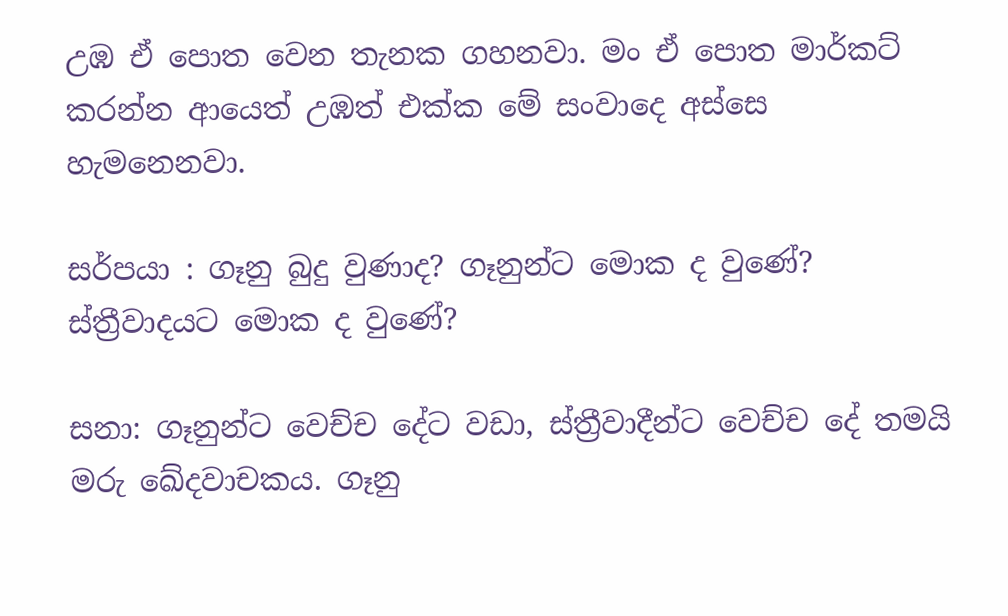උඹ ඒ පොත වෙන තැනක ගහනවා. මං ඒ පොත මාර්කට් කරන්න ආයෙත් උඹත් එක්ක මේ සංවාදෙ අස්සෙ හැමනෙනවා.

සර්පයා : ගෑනු බුදු වුණාද? ගෑනුන්ට මොක ද වුණේ?
ස්ත්‍රීවාදයට මොක ද වුණේ?

සනා: ගෑනුන්ට වෙච්ච දේට වඩා, ස්ත්‍රීවාදීන්ට වෙච්ච දේ තමයි මරු ඛේදවාචකය. ගෑනු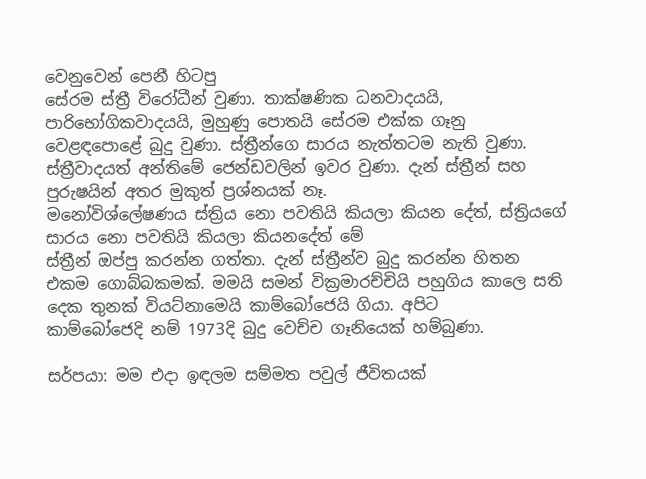වෙනුවෙන් පෙනී හිටපු
සේරම ස්ත්‍රී විරෝධීන් වුණා. තාක්ෂණික ධනවාදයයි,
පාරිභෝගිකවාදයයි, මුහුණු පොතයි සේරම එක්ක ගෑනු වෙළඳපොළේ බුදු වුණා. ස්ත්‍රීන්ගෙ සාරය නැත්තටම නැති වුණා. ස්ත්‍රීවාදයත් අන්තිමේ ජෙන්ඩවලින් ඉවර වුණා. දැන් ස්ත්‍රීන් සහ පුරුෂයින් අතර මුකුත් ප්‍රශ්නයක් නෑ.
මනෝවිශ්ලේෂණය ස්ත්‍රිය නො පවතියි කියලා කියන දේත්, ස්ත්‍රියගේ සාරය නො පවතියි කියලා කියනදේත් මේ
ස්ත්‍රීන් ඔප්පු කරන්න ගත්තා. දැන් ස්ත්‍රීන්ව බුදු කරන්න හිතන එකම ගොබ්බකමක්. මමයි සමන් වික්‍රමාරච්චියි පහුගිය කාලෙ සති දෙක තුනක් වියට්නාමෙයි කාම්බෝජෙයි ගියා. අපිට
කාම්බෝජෙදි නම් 1973දි බුදු වෙච්ච ගෑනියෙක් හම්බුණා.

සර්පයා: මම එදා ඉඳලම සම්මත පවුල් ජීවිතයක්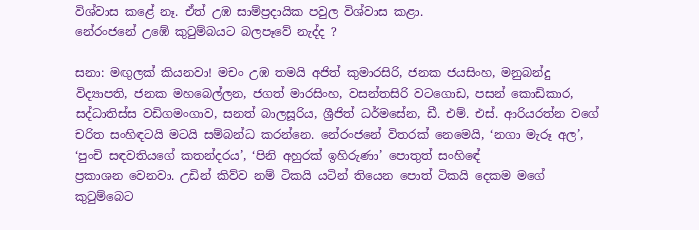විශ්වාස කළේ නෑ. ඒත් උඹ සාම්ප්‍රදායික පවුල විශ්වාස කළා.
නේරංජනේ උඹේ කුටුම්බයට බලපෑවේ නැද්ද ?

සනා: මඟුලක් කියනවා! මචං උඹ තමයි අජිත් කුමාරසිරි, ජනක ජයසිංහ, මනුබන්දු විද්‍යාපති, ජනක මහබෙල්ලන, ජගත් මාරසිංහ, වසන්තසිරි වටගොඩ, පසන් කොඩිකාර,
සද්ධාතිස්ස වඩිගමංගාව, සනත් බාලසූරිය, ශ්‍රීජිත් ධර්මසේන, ඩී. එම්. එස්. ආරියරත්න වගේ චරිත සංහිඳටයි මටයි සම්බන්ධ කරන්නෙ. නේරංජනේ විතරක් නෙමෙයි, ‘නගා මැරූ අල’, ‘පුංචි සඳවතියගේ කතන්දරය’, ‘පිනි අහුරක් ඉහිරුණා’ පොතුත් සංහිඳේ
ප්‍රකාශන වෙනවා. උඩින් කිව්ව නම් ටිකයි යටින් තියෙන පොත් ටිකයි දෙකම මගේ කුටුම්බෙට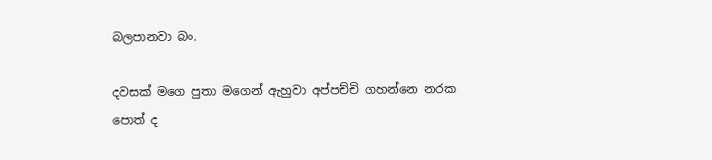බලපානවා බං.

දවසක් මගෙ පුතා මගෙන් ඇහුවා අප්පච්චි ගහන්නෙ නරක පොත් ද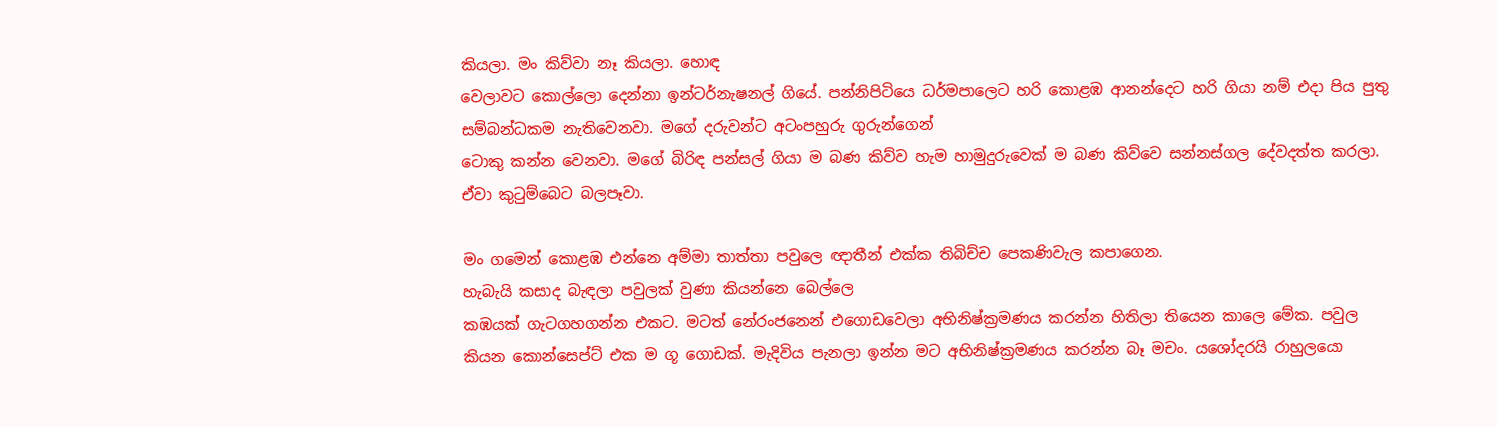කියලා. මං කිව්වා නෑ කියලා. හොඳ
වෙලාවට කොල්ලො දෙන්නා ඉන්ටර්නැෂනල් ගියේ. පන්නිපිටියෙ ධර්මපාලෙට හරි කොළඹ ආනන්දෙට හරි ගියා නම් එදා පිය පුතු සම්බන්ධකම නැතිවෙනවා. මගේ දරුවන්ට අටංපහුරු ගුරුන්ගෙන්
ටොකු කන්න වෙනවා. මගේ බිරිඳ පන්සල් ගියා ම බණ කිව්ව හැම හාමුදුරුවෙක් ම බණ කිව්වෙ සන්නස්ගල දේවදත්ත කරලා. ඒවා කුටුම්බෙට බලපෑවා.

මං ගමෙන් කොළඹ එන්නෙ අම්මා තාත්තා පවුලෙ ඥාතීන් එක්ක තිබිච්ච පෙකණිවැල කපාගෙන.
හැබැයි කසාද බැඳලා පවුලක් වුණා කියන්නෙ බෙල්ලෙ
කඹයක් ගැටගහගන්න එකට. මටත් නේරංජනෙන් එගොඩවෙලා අභිනිෂ්ක්‍රමණය කරන්න හිතිලා තියෙන කාලෙ මේක. පවුල කියන කොන්සෙප්ට් එක ම ගූ ගොඩක්. මැදිවිය පැනලා ඉන්න මට අභිනිෂ්ක්‍රමණය කරන්න බෑ මචං. යශෝදරයි රාහුලයො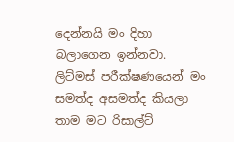දෙන්නයි මං දිහා බලාගෙන ඉන්නවා. ලිට්මස් පරීක්ෂණයෙන් මං සමත්ද අසමත්ද කියලා තාම මට රිසාල්ට්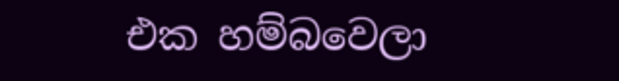එක හම්බවෙලා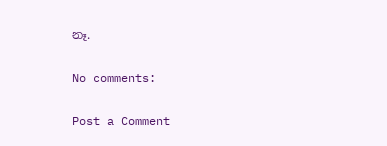නෑ.

No comments:

Post a Comment